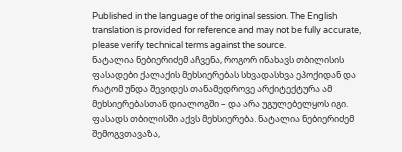Published in the language of the original session. The English translation is provided for reference and may not be fully accurate, please verify technical terms against the source.
ნატალია ნებიერიძემ აჩვენა, როგორ ინახავს თბილისის ფასადები ქალაქის მეხსიერებას სხვადასხვა ეპოქიდან და რატომ უნდა შევიდეს თანამედროვე არქიტექტურა ამ მეხსიერებასთან დიალოგში – და არა უგულებელყოს იგი.
ფასადს თბილისში აქვს მეხსიერება. ნატალია ნებიერიძემ შემოგვთავაზა,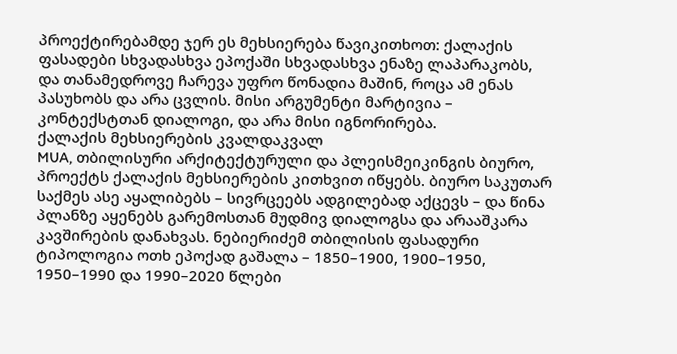პროექტირებამდე ჯერ ეს მეხსიერება წავიკითხოთ: ქალაქის ფასადები სხვადასხვა ეპოქაში სხვადასხვა ენაზე ლაპარაკობს, და თანამედროვე ჩარევა უფრო წონადია მაშინ, როცა ამ ენას პასუხობს და არა ცვლის. მისი არგუმენტი მარტივია – კონტექსტთან დიალოგი, და არა მისი იგნორირება.
ქალაქის მეხსიერების კვალდაკვალ
MUA, თბილისური არქიტექტურული და პლეისმეიკინგის ბიურო, პროექტს ქალაქის მეხსიერების კითხვით იწყებს. ბიურო საკუთარ საქმეს ასე აყალიბებს – სივრცეებს ადგილებად აქცევს – და წინა პლანზე აყენებს გარემოსთან მუდმივ დიალოგსა და არააშკარა კავშირების დანახვას. ნებიერიძემ თბილისის ფასადური ტიპოლოგია ოთხ ეპოქად გაშალა – 1850–1900, 1900–1950, 1950–1990 და 1990–2020 წლები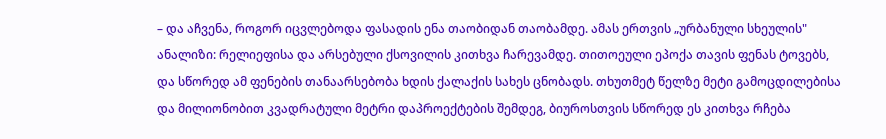– და აჩვენა, როგორ იცვლებოდა ფასადის ენა თაობიდან თაობამდე. ამას ერთვის „ურბანული სხეულის" ანალიზი: რელიეფისა და არსებული ქსოვილის კითხვა ჩარევამდე. თითოეული ეპოქა თავის ფენას ტოვებს, და სწორედ ამ ფენების თანაარსებობა ხდის ქალაქის სახეს ცნობადს. თხუთმეტ წელზე მეტი გამოცდილებისა და მილიონობით კვადრატული მეტრი დაპროექტების შემდეგ, ბიუროსთვის სწორედ ეს კითხვა რჩება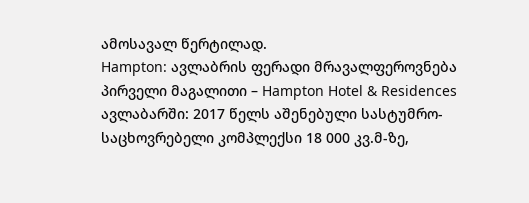ამოსავალ წერტილად.
Hampton: ავლაბრის ფერადი მრავალფეროვნება
პირველი მაგალითი – Hampton Hotel & Residences ავლაბარში: 2017 წელს აშენებული სასტუმრო-საცხოვრებელი კომპლექსი 18 000 კვ.მ-ზე,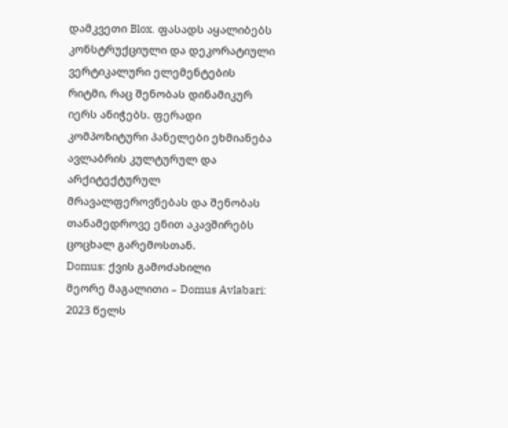დამკვეთი Blox. ფასადს აყალიბებს კონსტრუქციული და დეკორატიული ვერტიკალური ელემენტების რიტმი, რაც შენობას დინამიკურ იერს ანიჭებს. ფერადი კომპოზიტური პანელები ეხმიანება ავლაბრის კულტურულ და არქიტექტურულ მრავალფეროვნებას და შენობას თანამედროვე ენით აკავშირებს ცოცხალ გარემოსთან.
Domus: ქვის გამოძახილი
მეორე მაგალითი – Domus Avlabari: 2023 წელს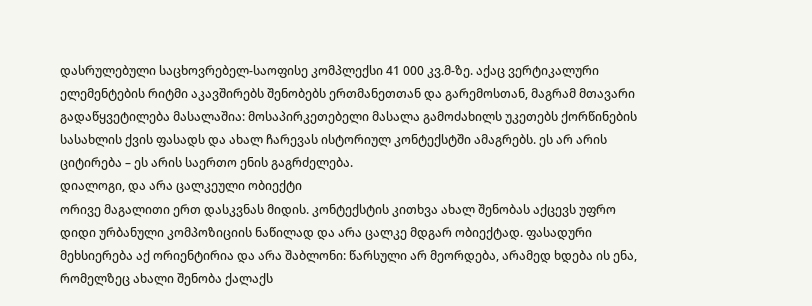დასრულებული საცხოვრებელ-საოფისე კომპლექსი 41 000 კვ.მ-ზე. აქაც ვერტიკალური ელემენტების რიტმი აკავშირებს შენობებს ერთმანეთთან და გარემოსთან, მაგრამ მთავარი გადაწყვეტილება მასალაშია: მოსაპირკეთებელი მასალა გამოძახილს უკეთებს ქორწინების სასახლის ქვის ფასადს და ახალ ჩარევას ისტორიულ კონტექსტში ამაგრებს. ეს არ არის ციტირება – ეს არის საერთო ენის გაგრძელება.
დიალოგი, და არა ცალკეული ობიექტი
ორივე მაგალითი ერთ დასკვნას მიდის. კონტექსტის კითხვა ახალ შენობას აქცევს უფრო დიდი ურბანული კომპოზიციის ნაწილად და არა ცალკე მდგარ ობიექტად. ფასადური მეხსიერება აქ ორიენტირია და არა შაბლონი: წარსული არ მეორდება, არამედ ხდება ის ენა, რომელზეც ახალი შენობა ქალაქს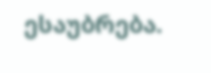ესაუბრება.